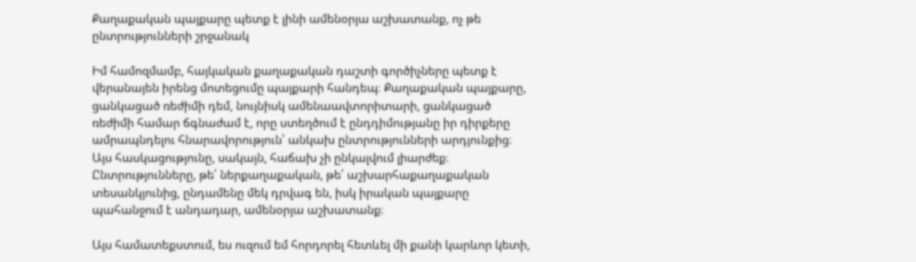Քաղաքական պայքարը պետք է լինի ամենօրյա աշխատանք, ոչ թե ընտրությունների շրջանակ

Իմ համոզմամբ, հայկական քաղաքական դաշտի գործիչները պետք է վերանայեն իրենց մոտեցումը պայքարի հանդեպ։ Քաղաքական պայքարը, ցանկացած ռեժիմի դեմ, նույնիսկ ամենաավտորիտարի, ցանկացած ռեժիմի համար ճգնաժամ է, որը ստեղծում է ընդդիմությանը իր դիրքերը ամրապնդելու հնարավորություն՝ անկախ ընտրությունների արդյունքից։ Այս հասկացությունը, սակայն, հաճախ չի ընկալվում լիարժեք։ Ընտրությունները, թե՛ ներքաղաքական, թե՛ աշխարհաքաղաքական տեսանկյունից, ընդամենը մեկ դրվագ են, իսկ իրական պայքարը պահանջում է անդադար, ամենօրյա աշխատանք։

Այս համատեքստում, ես ուզում եմ հորդորել հետևել մի քանի կարևոր կետի,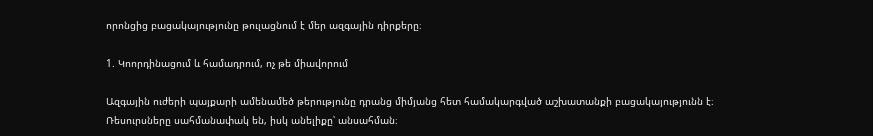որոնցից բացակայությունը թուլացնում է մեր ազգային դիրքերը։

1. Կոորդինացում և համադրում, ոչ թե միավորում

Ազգային ուժերի պայքարի ամենամեծ թերությունը դրանց միմյանց հետ համակարգված աշխատանքի բացակայությունն է։ Ռեսուրսները սահմանափակ են, իսկ անելիքը՝ անսահման։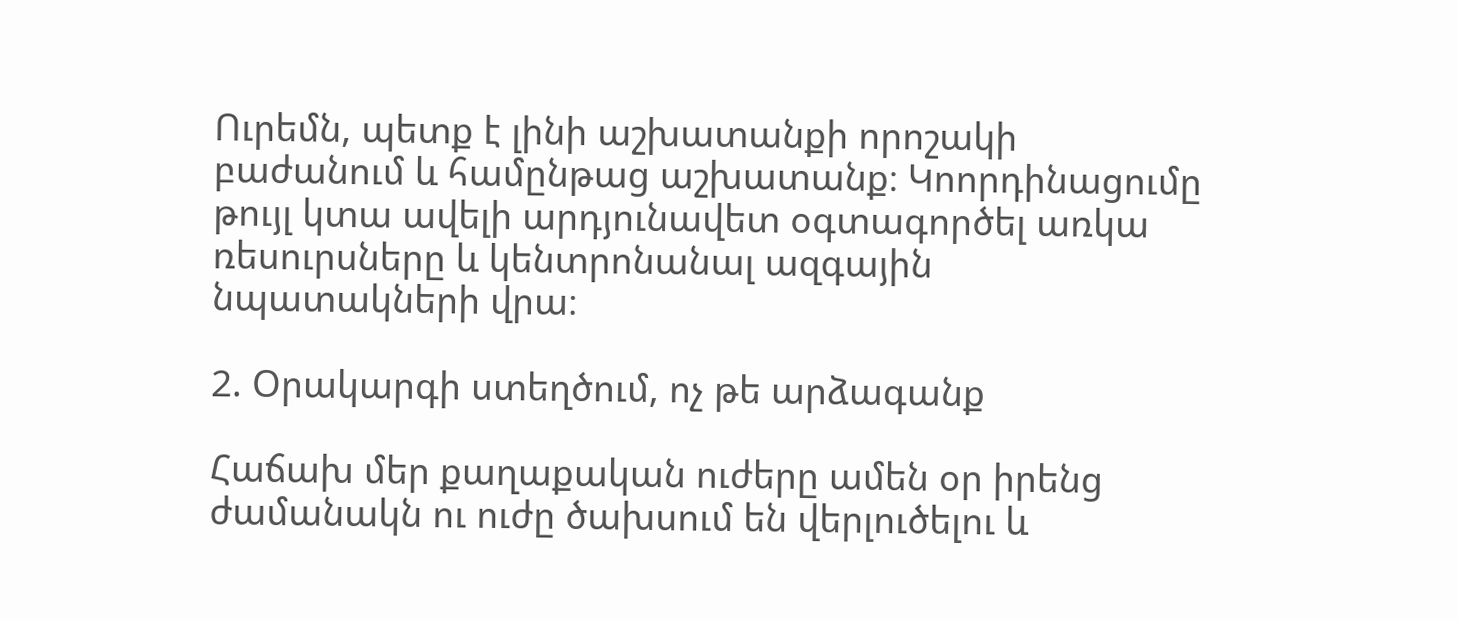Ուրեմն, պետք է լինի աշխատանքի որոշակի բաժանում և համընթաց աշխատանք։ Կոորդինացումը թույլ կտա ավելի արդյունավետ օգտագործել առկա ռեսուրսները և կենտրոնանալ ազգային նպատակների վրա։

2. Օրակարգի ստեղծում, ոչ թե արձագանք

Հաճախ մեր քաղաքական ուժերը ամեն օր իրենց ժամանակն ու ուժը ծախսում են վերլուծելու և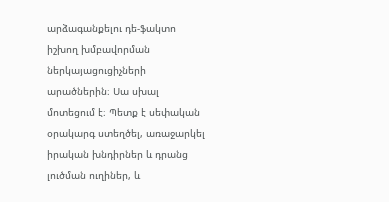արձագանքելու դե-ֆակտո իշխող խմբավորման ներկայացուցիչների արածներին։ Սա սխալ մոտեցում է։ Պետք է սեփական օրակարգ ստեղծել, առաջարկել իրական խնդիրներ և դրանց լուծման ուղիներ, և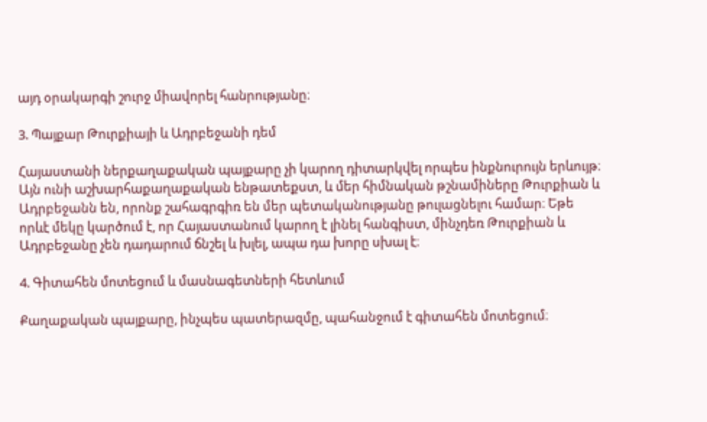այդ օրակարգի շուրջ միավորել հանրությանը։

3. Պայքար Թուրքիայի և Ադրբեջանի դեմ

Հայաստանի ներքաղաքական պայքարը չի կարող դիտարկվել որպես ինքնուրույն երևույթ։ Այն ունի աշխարհաքաղաքական ենթատեքստ, և մեր հիմնական թշնամիները Թուրքիան և Ադրբեջանն են, որոնք շահագրգիռ են մեր պետականությանը թուլացնելու համար։ Եթե որևէ մեկը կարծում է, որ Հայաստանում կարող է լինել հանգիստ, մինչդեռ Թուրքիան և Ադրբեջանը չեն դադարում ճնշել և խլել, ապա դա խորը սխալ է։

4. Գիտահեն մոտեցում և մասնագետների հետևում

Քաղաքական պայքարը, ինչպես պատերազմը, պահանջում է գիտահեն մոտեցում։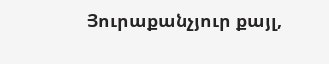Յուրաքանչյուր քայլ,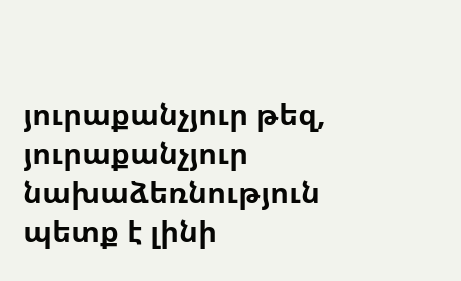յուրաքանչյուր թեզ, յուրաքանչյուր նախաձեռնություն պետք է լինի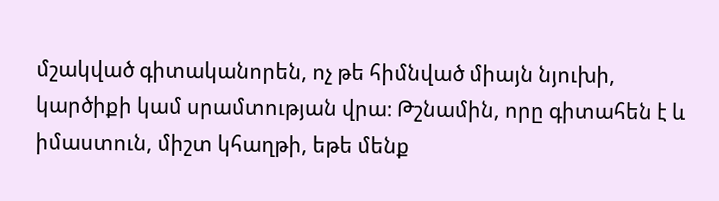մշակված գիտականորեն, ոչ թե հիմնված միայն նյուխի, կարծիքի կամ սրամտության վրա։ Թշնամին, որը գիտահեն է և իմաստուն, միշտ կհաղթի, եթե մենք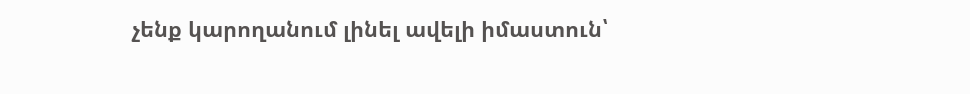չենք կարողանում լինել ավելի իմաստուն՝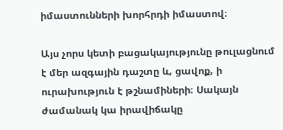իմաստունների խորհրդի իմաստով։

Այս չորս կետի բացակայությունը թուլացնում է մեր ազգային դաշտը և, ցավոք, ի ուրախություն է թշնամիների։ Սակայն ժամանակ կա իրավիճակը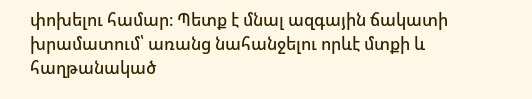փոխելու համար։ Պետք է մնալ ազգային ճակատի խրամատում՝ առանց նահանջելու որևէ մտքի և հաղթանակած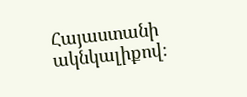Հայաստանի ակնկալիքով։